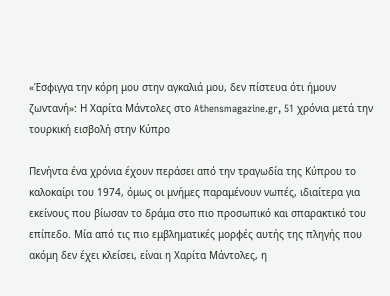«Έσφιγγα την κόρη μου στην αγκαλιά μου, δεν πίστευα ότι ήμουν ζωντανή»: Η Χαρίτα Μάντολες στο Athensmagazine.gr, 51 χρόνια μετά την τουρκική εισβολή στην Κύπρο

Πενήντα ένα χρόνια έχουν περάσει από την τραγωδία της Κύπρου το καλοκαίρι του 1974, όμως οι μνήμες παραμένουν νωπές, ιδιαίτερα για εκείνους που βίωσαν το δράμα στο πιο προσωπικό και σπαρακτικό του επίπεδο. Μία από τις πιο εμβληματικές μορφές αυτής της πληγής που ακόμη δεν έχει κλείσει, είναι η Χαρίτα Μάντολες, η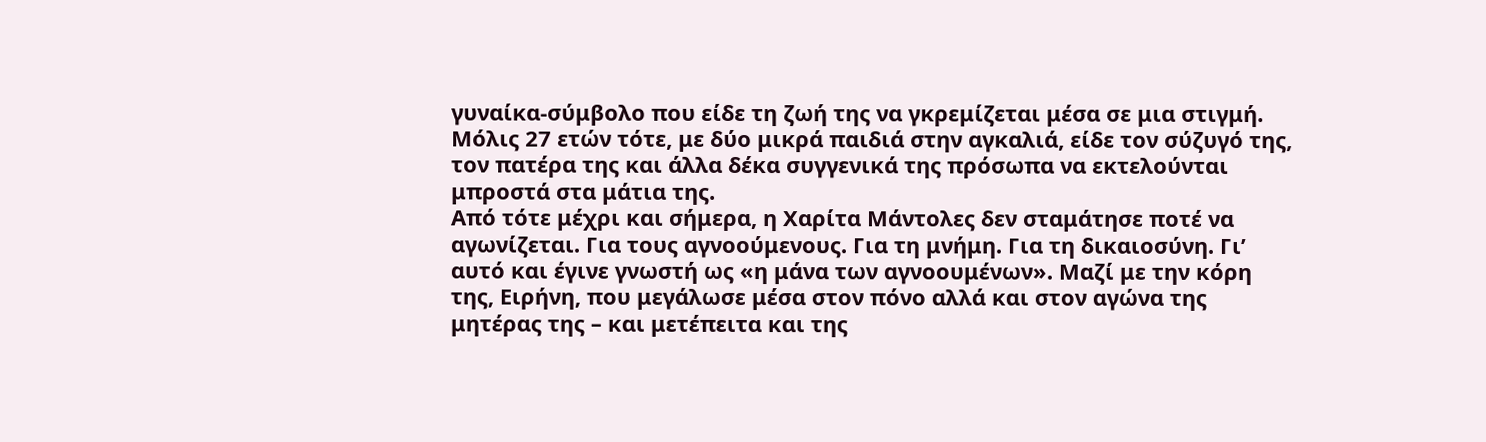γυναίκα-σύμβολο που είδε τη ζωή της να γκρεμίζεται μέσα σε μια στιγμή. Μόλις 27 ετών τότε, με δύο μικρά παιδιά στην αγκαλιά, είδε τον σύζυγό της, τον πατέρα της και άλλα δέκα συγγενικά της πρόσωπα να εκτελούνται μπροστά στα μάτια της.
Από τότε μέχρι και σήμερα, η Χαρίτα Μάντολες δεν σταμάτησε ποτέ να αγωνίζεται. Για τους αγνοούμενους. Για τη μνήμη. Για τη δικαιοσύνη. Γι’ αυτό και έγινε γνωστή ως «η μάνα των αγνοουμένων». Μαζί με την κόρη της, Ειρήνη, που μεγάλωσε μέσα στον πόνο αλλά και στον αγώνα της μητέρας της – και μετέπειτα και της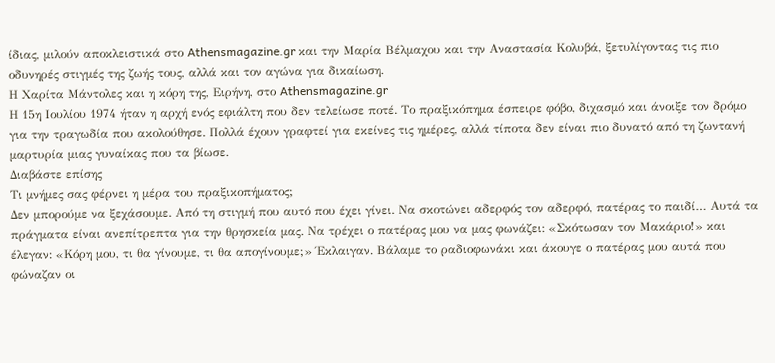ίδιας, μιλούν αποκλειστικά στο Athensmagazine.gr και την Μαρία Βέλμαχου και την Αναστασία Κολυβά, ξετυλίγοντας τις πιο οδυνηρές στιγμές της ζωής τους, αλλά και τον αγώνα για δικαίωση.
Η Χαρίτα Μάντολες και η κόρη της, Ειρήνη, στο Athensmagazine.gr
Η 15η Ιουλίου 1974 ήταν η αρχή ενός εφιάλτη που δεν τελείωσε ποτέ. Το πραξικόπημα έσπειρε φόβο, διχασμό και άνοιξε τον δρόμο για την τραγωδία που ακολούθησε. Πολλά έχουν γραφτεί για εκείνες τις ημέρες, αλλά τίποτα δεν είναι πιο δυνατό από τη ζωντανή μαρτυρία μιας γυναίκας που τα βίωσε.
Διαβάστε επίσης
Τι μνήμες σας φέρνει η μέρα του πραξικοπήματος;
Δεν μπορούμε να ξεχάσουμε. Από τη στιγμή που αυτό που έχει γίνει. Να σκοτώνει αδερφός τον αδερφό, πατέρας το παιδί… Αυτά τα πράγματα είναι ανεπίτρεπτα για την θρησκεία μας. Να τρέχει ο πατέρας μου να μας φωνάζει: «Σκότωσαν τον Μακάριο!» και έλεγαν: «Κόρη μου, τι θα γίνουμε, τι θα απογίνουμε;» Έκλαιγαν. Βάλαμε το ραδιοφωνάκι και άκουγε ο πατέρας μου αυτά που φώναζαν οι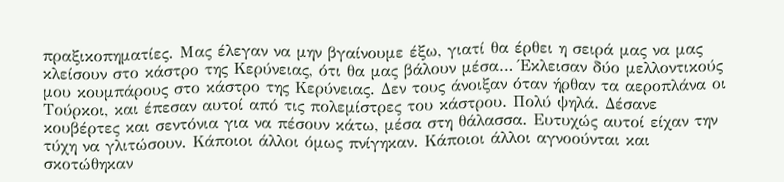πραξικοπηματίες. Μας έλεγαν να μην βγαίνουμε έξω, γιατί θα έρθει η σειρά μας να μας κλείσουν στο κάστρο της Κερύνειας, ότι θα μας βάλουν μέσα… Έκλεισαν δύο μελλοντικούς μου κουμπάρους στο κάστρο της Κερύνειας. Δεν τους άνοιξαν όταν ήρθαν τα αεροπλάνα οι Τούρκοι, και έπεσαν αυτοί από τις πολεμίστρες του κάστρου. Πολύ ψηλά. Δέσανε κουβέρτες και σεντόνια για να πέσουν κάτω, μέσα στη θάλασσα. Ευτυχώς αυτοί είχαν την τύχη να γλιτώσουν. Κάποιοι άλλοι όμως πνίγηκαν. Κάποιοι άλλοι αγνοούνται και σκοτώθηκαν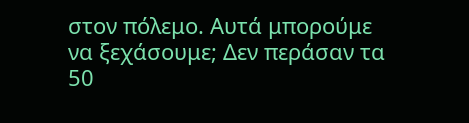στον πόλεμο. Αυτά μπορούμε να ξεχάσουμε; Δεν περάσαν τα 50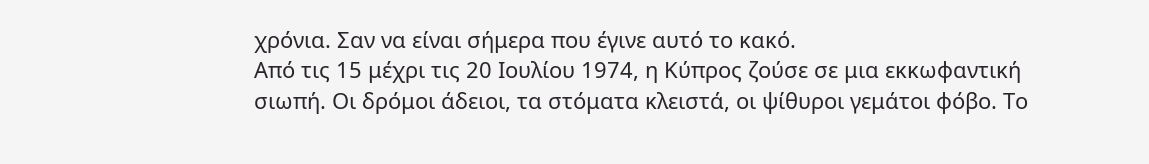χρόνια. Σαν να είναι σήμερα που έγινε αυτό το κακό.
Από τις 15 μέχρι τις 20 Ιουλίου 1974, η Κύπρος ζούσε σε μια εκκωφαντική σιωπή. Οι δρόμοι άδειοι, τα στόματα κλειστά, οι ψίθυροι γεμάτοι φόβο. Το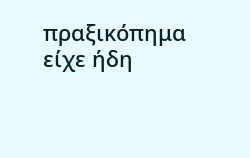πραξικόπημα είχε ήδη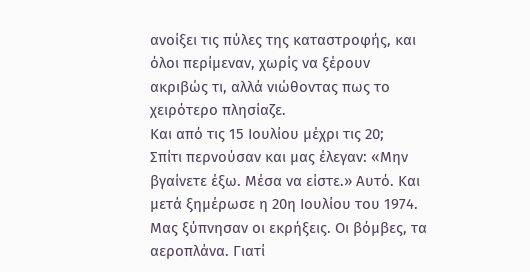ανοίξει τις πύλες της καταστροφής, και όλοι περίμεναν, χωρίς να ξέρουν ακριβώς τι, αλλά νιώθοντας πως το χειρότερο πλησίαζε.
Και από τις 15 Ιουλίου μέχρι τις 20;
Σπίτι περνούσαν και μας έλεγαν: «Μην βγαίνετε έξω. Μέσα να είστε.» Αυτό. Και μετά ξημέρωσε η 20η Ιουλίου του 1974. Μας ξύπνησαν οι εκρήξεις. Οι βόμβες, τα αεροπλάνα. Γιατί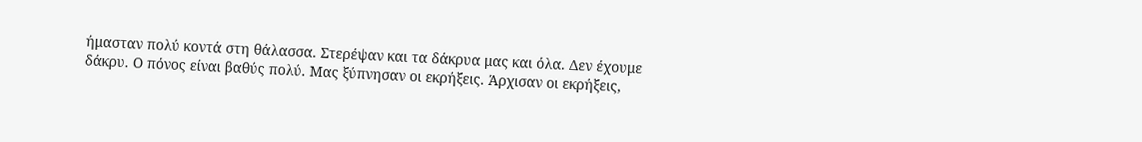ήμασταν πολύ κοντά στη θάλασσα. Στερέψαν και τα δάκρυα μας και όλα. Δεν έχουμε δάκρυ. Ο πόνος είναι βαθύς πολύ. Μας ξύπνησαν οι εκρήξεις. Άρχισαν οι εκρήξεις,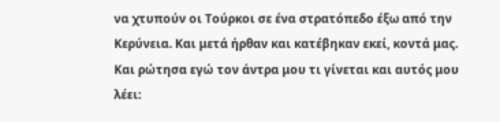να χτυπούν οι Τούρκοι σε ένα στρατόπεδο έξω από την Κερύνεια. Και μετά ήρθαν και κατέβηκαν εκεί, κοντά μας. Και ρώτησα εγώ τον άντρα μου τι γίνεται και αυτός μου λέει: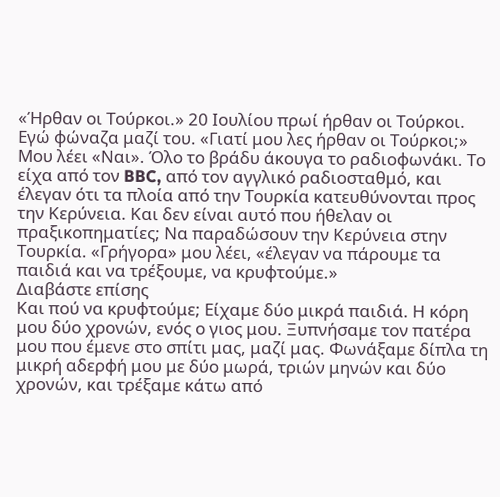«Ήρθαν οι Τούρκοι.» 20 Ιουλίου πρωί ήρθαν οι Τούρκοι. Εγώ φώναζα μαζί του. «Γιατί μου λες ήρθαν οι Τούρκοι;» Μου λέει «Ναι». Όλο το βράδυ άκουγα το ραδιοφωνάκι. Το είχα από τον BBC, από τον αγγλικό ραδιοσταθμό, και έλεγαν ότι τα πλοία από την Τουρκία κατευθύνονται προς την Κερύνεια. Και δεν είναι αυτό που ήθελαν οι πραξικοπηματίες; Να παραδώσουν την Κερύνεια στην Τουρκία. «Γρήγορα» μου λέει, «έλεγαν να πάρουμε τα παιδιά και να τρέξουμε, να κρυφτούμε.»
Διαβάστε επίσης
Και πού να κρυφτούμε; Είχαμε δύο μικρά παιδιά. Η κόρη μου δύο χρονών, ενός ο γιος μου. Ξυπνήσαμε τον πατέρα μου που έμενε στο σπίτι μας, μαζί μας. Φωνάξαμε δίπλα τη μικρή αδερφή μου με δύο μωρά, τριών μηνών και δύο χρονών, και τρέξαμε κάτω από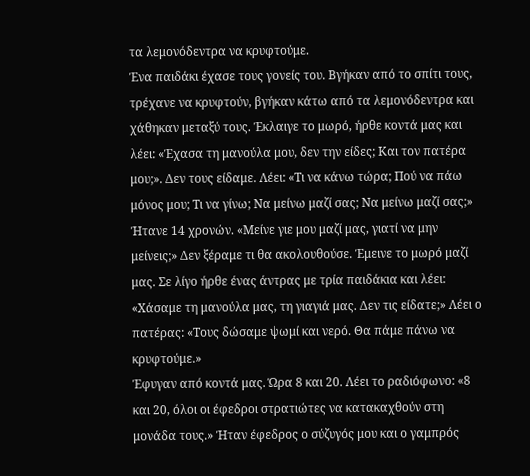τα λεμονόδεντρα να κρυφτούμε.
Ένα παιδάκι έχασε τους γονείς του. Βγήκαν από το σπίτι τους, τρέχανε να κρυφτούν, βγήκαν κάτω από τα λεμονόδεντρα και χάθηκαν μεταξύ τους. Έκλαιγε το μωρό, ήρθε κοντά μας και λέει: «Έχασα τη μανούλα μου, δεν την είδες; Και τον πατέρα μου;». Δεν τους είδαμε. Λέει: «Τι να κάνω τώρα; Πού να πάω μόνος μου; Τι να γίνω; Να μείνω μαζί σας; Να μείνω μαζί σας;» Ήτανε 14 χρονών. «Μείνε γιε μου μαζί μας, γιατί να μην μείνεις;» Δεν ξέραμε τι θα ακολουθούσε. Έμεινε το μωρό μαζί μας. Σε λίγο ήρθε ένας άντρας με τρία παιδάκια και λέει: «Χάσαμε τη μανούλα μας, τη γιαγιά μας. Δεν τις είδατε;» Λέει ο πατέρας: «Τους δώσαμε ψωμί και νερό. Θα πάμε πάνω να κρυφτούμε.»
Έφυγαν από κοντά μας. Ώρα 8 και 20. Λέει το ραδιόφωνο: «8 και 20, όλοι οι έφεδροι στρατιώτες να κατακαχθούν στη μονάδα τους.» Ήταν έφεδρος ο σύζυγός μου και ο γαμπρός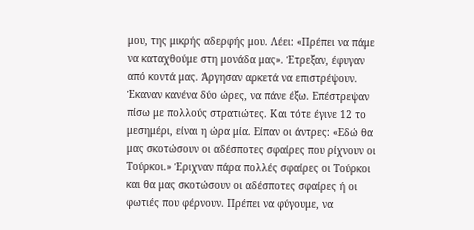μου, της μικρής αδερφής μου. Λέει: «Πρέπει να πάμε να καταχθούμε στη μονάδα μας». Έτρεξαν, έφυγαν από κοντά μας. Άργησαν αρκετά να επιστρέψουν. Έκαναν κανένα δύο ώρες, να πάνε έξω. Επέστρεψαν πίσω με πολλούς στρατιώτες. Και τότε έγινε 12 το μεσημέρι, είναι η ώρα μία. Είπαν οι άντρες: «Εδώ θα μας σκοτώσουν οι αδέσποτες σφαίρες που ρίχνουν οι Τούρκοι.» Έριχναν πάρα πολλές σφαίρες οι Τούρκοι και θα μας σκοτώσουν οι αδέσποτες σφαίρες ή οι φωτιές που φέρνουν. Πρέπει να φύγουμε, να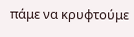πάμε να κρυφτούμε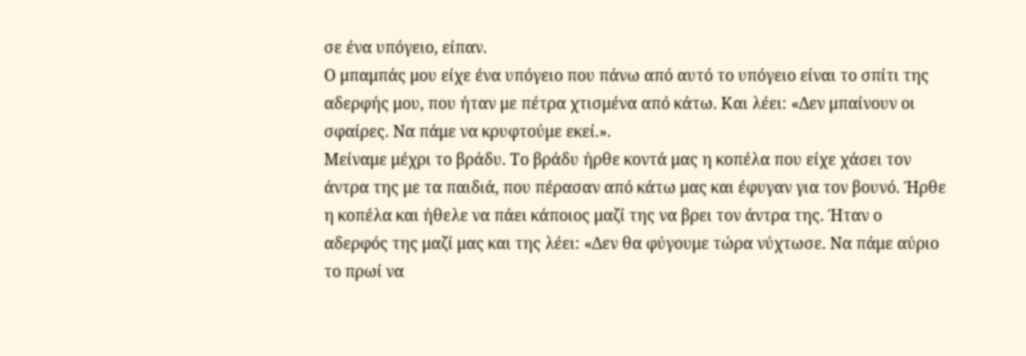σε ένα υπόγειο, είπαν.
Ο μπαμπάς μου είχε ένα υπόγειο που πάνω από αυτό το υπόγειο είναι το σπίτι της αδερφής μου, που ήταν με πέτρα χτισμένα από κάτω. Και λέει: «Δεν μπαίνουν οι σφαίρες. Να πάμε να κρυφτούμε εκεί.».
Μείναμε μέχρι το βράδυ. Το βράδυ ήρθε κοντά μας η κοπέλα που είχε χάσει τον άντρα της με τα παιδιά, που πέρασαν από κάτω μας και έφυγαν για τον βουνό. Ήρθε η κοπέλα και ήθελε να πάει κάποιος μαζί της να βρει τον άντρα της. Ήταν ο αδερφός της μαζί μας και της λέει: «Δεν θα φύγουμε τώρα νύχτωσε. Να πάμε αύριο το πρωί να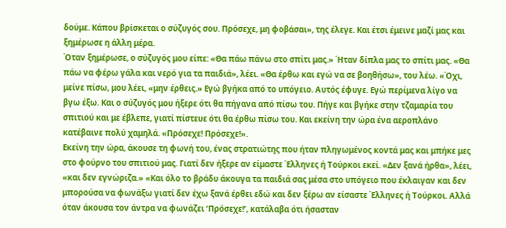δούμε. Κάπου βρίσκεται ο σύζυγός σου. Πρόσεχε, μη φοβάσαι», της έλεγε. Και έτσι έμεινε μαζί μας και ξημέρωσε η άλλη μέρα.
Όταν ξημέρωσε, ο σύζυγός μου είπε: «Θα πάω πάνω στο σπίτι μας.» Ήταν δίπλα μας το σπίτι μας. «Θα πάω να φέρω γάλα και νερό για τα παιδιά», λέει. «Θα έρθω και εγώ να σε βοηθήσω», του λέω. «Όχι, μείνε πίσω, μου λέει, «μην έρθεις.» Εγώ βγήκα από το υπόγειο. Αυτός έφυγε. Εγώ περίμενα λίγο να βγω έξω. Και ο σύζυγός μου ήξερε ότι θα πήγανα από πίσω του. Πήγε και βγήκε στην τζαμαρία του σπιτιού και με έβλεπε, γιατί πίστευε ότι θα έρθω πίσω του. Και εκείνη την ώρα ένα αεροπλάνο κατέβαινε πολύ χαμηλά. «Πρόσεχε! Πρόσεχε!».
Εκείνη την ώρα, άκουσε τη φωνή του, ένας στρατιώτης που ήταν πληγωμένος κοντά μας και μπήκε μες στο φούρνο του σπιτιού μας. Γιατί δεν ήξερε αν είμαστε Έλληνες ή Τούρκοι εκεί. «Δεν ξανά ήρθα», λέει, «και δεν εγνώριζα.» «Και όλο το βράδυ άκουγα τα παιδιά σας μέσα στο υπόγειο που έκλαιγαν και δεν μπορούσα να φωνάξω γιατί δεν έχω ξανά έρθει εδώ και δεν ξέρω αν είσαστε Έλληνες ή Τούρκοι. Αλλά όταν άκουσα τον άντρα να φωνάζει ‘Πρόσεχε!’, κατάλαβα ότι ήσασταν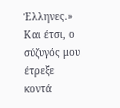Έλληνες.» Και έτσι, ο σύζυγός μου έτρεξε κοντά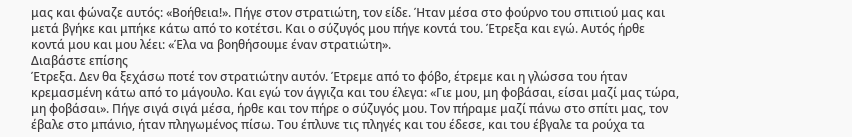μας και φώναζε αυτός: «Βοήθεια!». Πήγε στον στρατιώτη, τον είδε. Ήταν μέσα στο φούρνο του σπιτιού μας και μετά βγήκε και μπήκε κάτω από το κοτέτσι. Και ο σύζυγός μου πήγε κοντά του. Έτρεξα και εγώ. Αυτός ήρθε κοντά μου και μου λέει: «Έλα να βοηθήσουμε έναν στρατιώτη».
Διαβάστε επίσης
Έτρεξα. Δεν θα ξεχάσω ποτέ τον στρατιώτην αυτόν. Έτρεμε από το φόβο, έτρεμε και η γλώσσα του ήταν κρεμασμένη κάτω από το μάγουλο. Και εγώ τον άγγιζα και του έλεγα: «Γιε μου, μη φοβάσαι, είσαι μαζί μας τώρα, μη φοβάσαι». Πήγε σιγά σιγά μέσα, ήρθε και τον πήρε ο σύζυγός μου. Τον πήραμε μαζί πάνω στο σπίτι μας, τον έβαλε στο μπάνιο, ήταν πληγωμένος πίσω. Του έπλυνε τις πληγές και του έδεσε, και του έβγαλε τα ρούχα τα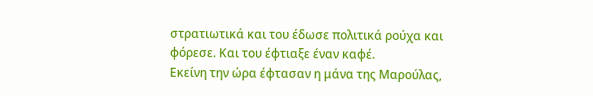στρατιωτικά και του έδωσε πολιτικά ρούχα και φόρεσε. Και του έφτιαξε έναν καφέ.
Εκείνη την ώρα έφτασαν η μάνα της Μαρούλας,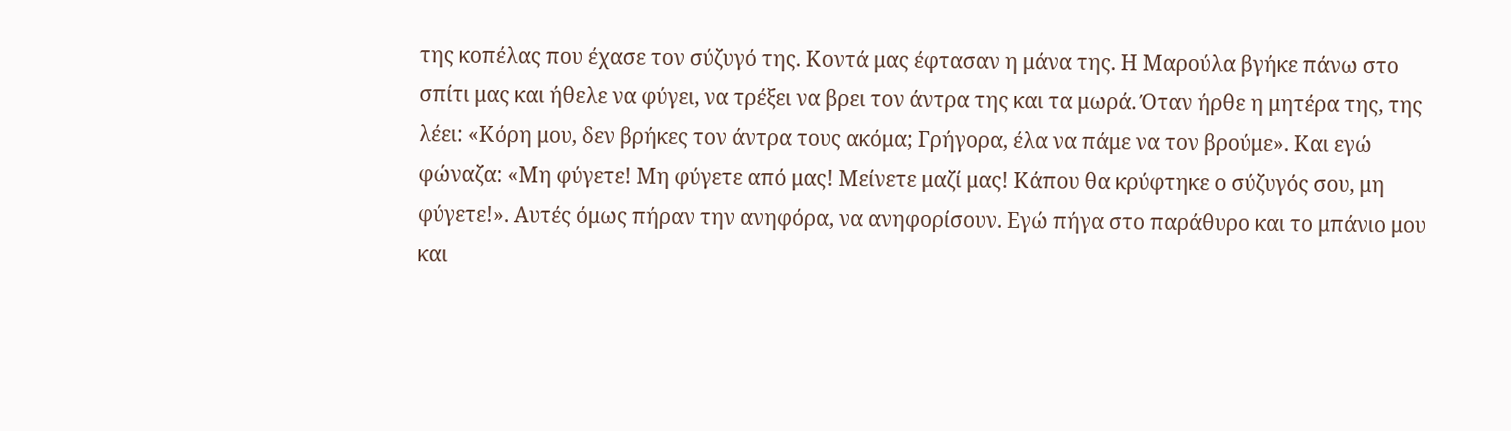της κοπέλας που έχασε τον σύζυγό της. Κοντά μας έφτασαν η μάνα της. Η Μαρούλα βγήκε πάνω στο σπίτι μας και ήθελε να φύγει, να τρέξει να βρει τον άντρα της και τα μωρά. Όταν ήρθε η μητέρα της, της λέει: «Κόρη μου, δεν βρήκες τον άντρα τους ακόμα; Γρήγορα, έλα να πάμε να τον βρούμε». Και εγώ φώναζα: «Μη φύγετε! Μη φύγετε από μας! Μείνετε μαζί μας! Κάπου θα κρύφτηκε ο σύζυγός σου, μη φύγετε!». Αυτές όμως πήραν την ανηφόρα, να ανηφορίσουν. Εγώ πήγα στο παράθυρο και το μπάνιο μου και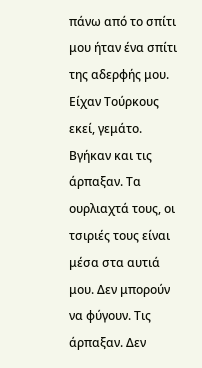πάνω από το σπίτι μου ήταν ένα σπίτι της αδερφής μου. Είχαν Τούρκους εκεί, γεμάτο. Βγήκαν και τις άρπαξαν. Τα ουρλιαχτά τους, οι τσιριές τους είναι μέσα στα αυτιά μου. Δεν μπορούν να φύγουν. Τις άρπαξαν. Δεν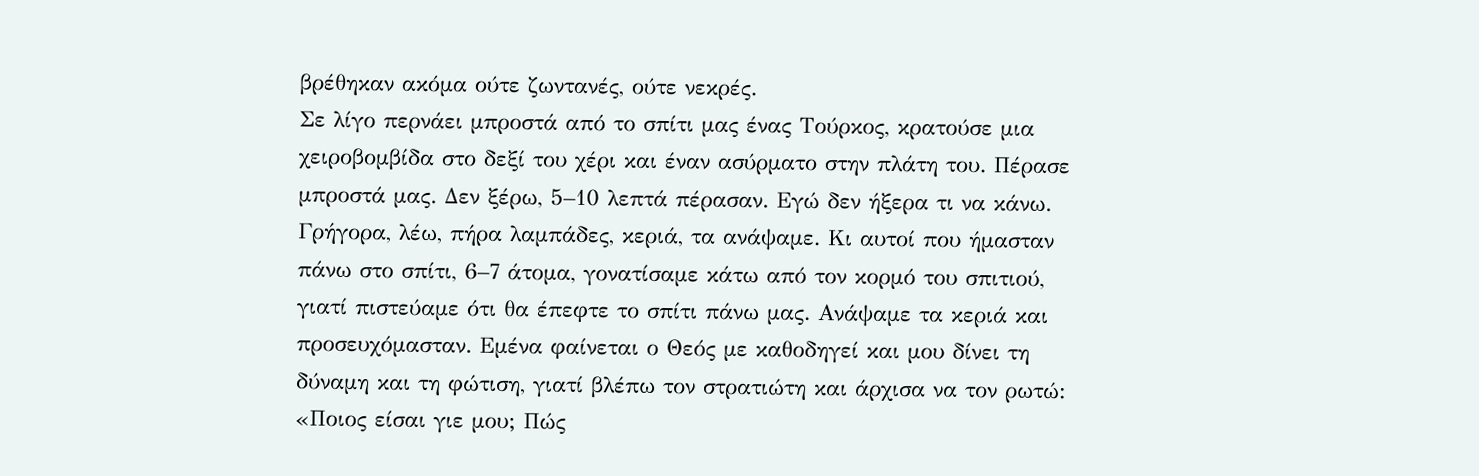βρέθηκαν ακόμα ούτε ζωντανές, ούτε νεκρές.
Σε λίγο περνάει μπροστά από το σπίτι μας ένας Τούρκος, κρατούσε μια χειροβομβίδα στο δεξί του χέρι και έναν ασύρματο στην πλάτη του. Πέρασε μπροστά μας. Δεν ξέρω, 5–10 λεπτά πέρασαν. Εγώ δεν ήξερα τι να κάνω. Γρήγορα, λέω, πήρα λαμπάδες, κεριά, τα ανάψαμε. Κι αυτοί που ήμασταν πάνω στο σπίτι, 6–7 άτομα, γονατίσαμε κάτω από τον κορμό του σπιτιού, γιατί πιστεύαμε ότι θα έπεφτε το σπίτι πάνω μας. Ανάψαμε τα κεριά και προσευχόμασταν. Εμένα φαίνεται ο Θεός με καθοδηγεί και μου δίνει τη δύναμη και τη φώτιση, γιατί βλέπω τον στρατιώτη και άρχισα να τον ρωτώ: «Ποιος είσαι γιε μου; Πώς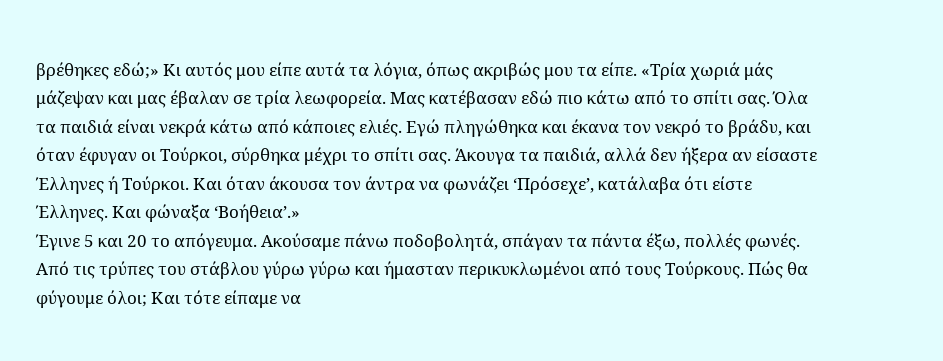βρέθηκες εδώ;» Κι αυτός μου είπε αυτά τα λόγια, όπως ακριβώς μου τα είπε. «Τρία χωριά μάς μάζεψαν και μας έβαλαν σε τρία λεωφορεία. Μας κατέβασαν εδώ πιο κάτω από το σπίτι σας. Όλα τα παιδιά είναι νεκρά κάτω από κάποιες ελιές. Εγώ πληγώθηκα και έκανα τον νεκρό το βράδυ, και όταν έφυγαν οι Τούρκοι, σύρθηκα μέχρι το σπίτι σας. Άκουγα τα παιδιά, αλλά δεν ήξερα αν είσαστε Έλληνες ή Τούρκοι. Και όταν άκουσα τον άντρα να φωνάζει ‘Πρόσεχε’, κατάλαβα ότι είστε Έλληνες. Και φώναξα ‘Βοήθεια’.»
Έγινε 5 και 20 το απόγευμα. Ακούσαμε πάνω ποδοβολητά, σπάγαν τα πάντα έξω, πολλές φωνές. Από τις τρύπες του στάβλου γύρω γύρω και ήμασταν περικυκλωμένοι από τους Τούρκους. Πώς θα φύγουμε όλοι; Και τότε είπαμε να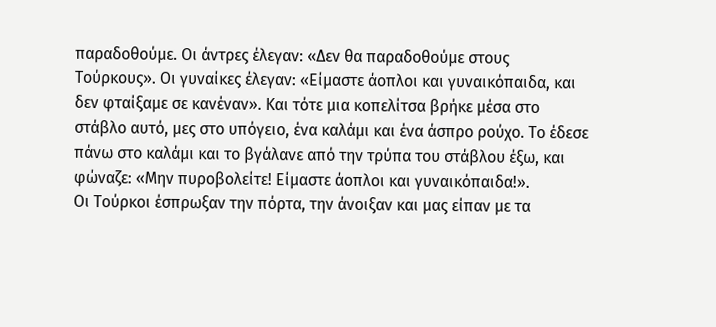παραδοθούμε. Οι άντρες έλεγαν: «Δεν θα παραδοθούμε στους Τούρκους». Οι γυναίκες έλεγαν: «Είμαστε άοπλοι και γυναικόπαιδα, και δεν φταίξαμε σε κανέναν». Και τότε μια κοπελίτσα βρήκε μέσα στο στάβλο αυτό, μες στο υπόγειο, ένα καλάμι και ένα άσπρο ρούχο. Το έδεσε πάνω στο καλάμι και το βγάλανε από την τρύπα του στάβλου έξω, και φώναζε: «Μην πυροβολείτε! Είμαστε άοπλοι και γυναικόπαιδα!».
Οι Τούρκοι έσπρωξαν την πόρτα, την άνοιξαν και μας είπαν με τα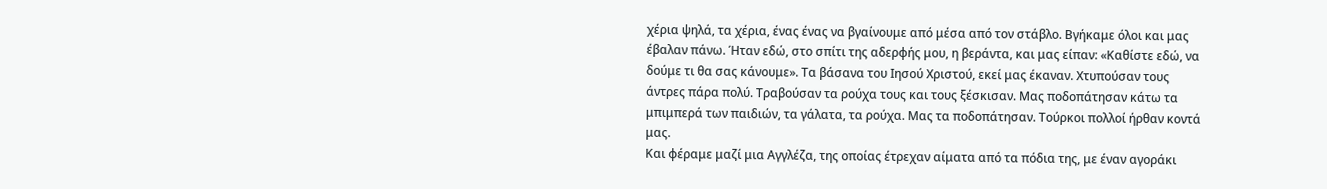χέρια ψηλά, τα χέρια, ένας ένας να βγαίνουμε από μέσα από τον στάβλο. Βγήκαμε όλοι και μας έβαλαν πάνω. Ήταν εδώ, στο σπίτι της αδερφής μου, η βεράντα, και μας είπαν: «Καθίστε εδώ, να δούμε τι θα σας κάνουμε». Τα βάσανα του Ιησού Χριστού, εκεί μας έκαναν. Χτυπούσαν τους άντρες πάρα πολύ. Τραβούσαν τα ρούχα τους και τους ξέσκισαν. Μας ποδοπάτησαν κάτω τα μπιμπερά των παιδιών, τα γάλατα, τα ρούχα. Μας τα ποδοπάτησαν. Τούρκοι πολλοί ήρθαν κοντά μας.
Και φέραμε μαζί μια Αγγλέζα, της οποίας έτρεχαν αίματα από τα πόδια της, με έναν αγοράκι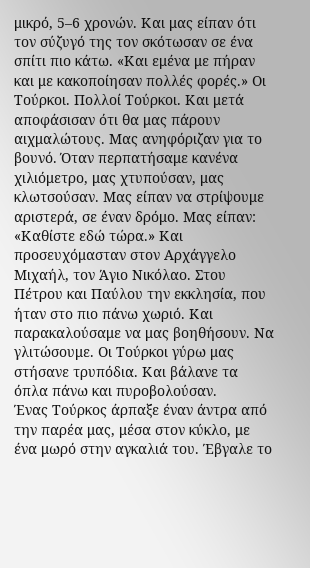μικρό, 5–6 χρονών. Και μας είπαν ότι τον σύζυγό της τον σκότωσαν σε ένα σπίτι πιο κάτω. «Και εμένα με πήραν και με κακοποίησαν πολλές φορές.» Οι Τούρκοι. Πολλοί Τούρκοι. Και μετά αποφάσισαν ότι θα μας πάρουν αιχμαλώτους. Μας ανηφόριζαν για το βουνό. Όταν περπατήσαμε κανένα χιλιόμετρο, μας χτυπούσαν, μας κλωτσούσαν. Μας είπαν να στρίψουμε αριστερά, σε έναν δρόμο. Μας είπαν: «Καθίστε εδώ τώρα.» Και προσευχόμασταν στον Αρχάγγελο Μιχαήλ, τον Άγιο Νικόλαο. Στου Πέτρου και Παύλου την εκκλησία, που ήταν στο πιο πάνω χωριό. Και παρακαλούσαμε να μας βοηθήσουν. Να γλιτώσουμε. Οι Τούρκοι γύρω μας στήσανε τρυπόδια. Και βάλανε τα όπλα πάνω και πυροβολούσαν.
Ένας Τούρκος άρπαξε έναν άντρα από την παρέα μας, μέσα στον κύκλο, με ένα μωρό στην αγκαλιά του. Έβγαλε το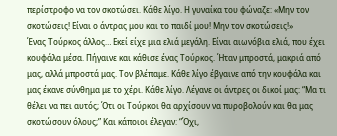περίστροφο να τον σκοτώσει. Κάθε λίγο. Η γυναίκα του φώναζε: «Μην τον σκοτώσεις! Είναι ο άντρας μου και το παιδί μου! Μην τον σκοτώσεις!»
Ένας Τούρκος άλλος… Εκεί είχε μια ελιά μεγάλη. Είναι αιωνόβια ελιά, που έχει κουφάλα μέσα. Πήγαινε και κάθισε ένας Τούρκος. Ήταν μπροστά, μακριά από μας, αλλά μπροστά μας. Τον βλέπαμε. Κάθε λίγο έβγαινε από την κουφάλα και μας έκανε σύνθημα με το χέρι. Κάθε λίγο. Λέγανε οι άντρες οι δικοί μας: “Μα τι θέλει να πει αυτός; Ότι οι Τούρκοι θα αρχίσουν να πυροβολούν και θα μας σκοτώσουν όλους;” Και κάποιοι έλεγαν: “Όχι,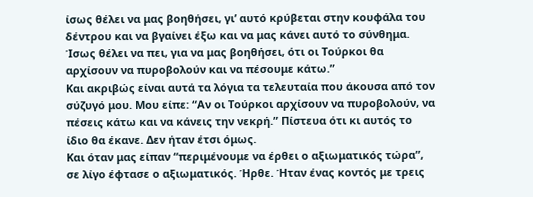ίσως θέλει να μας βοηθήσει, γι’ αυτό κρύβεται στην κουφάλα του δέντρου και να βγαίνει έξω και να μας κάνει αυτό το σύνθημα. Ίσως θέλει να πει, για να μας βοηθήσει, ότι οι Τούρκοι θα αρχίσουν να πυροβολούν και να πέσουμε κάτω.”
Και ακριβώς είναι αυτά τα λόγια τα τελευταία που άκουσα από τον σύζυγό μου. Μου είπε: “Αν οι Τούρκοι αρχίσουν να πυροβολούν, να πέσεις κάτω και να κάνεις την νεκρή.” Πίστευα ότι κι αυτός το ίδιο θα έκανε. Δεν ήταν έτσι όμως.
Και όταν μας είπαν “περιμένουμε να έρθει ο αξιωματικός τώρα”, σε λίγο έφτασε ο αξιωματικός. Ήρθε. Ήταν ένας κοντός με τρεις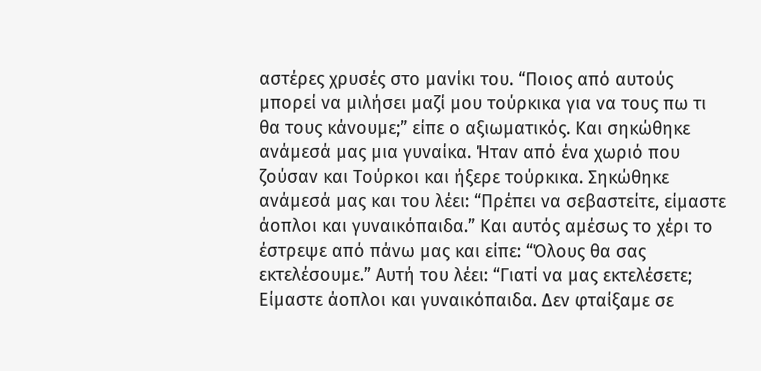αστέρες χρυσές στο μανίκι του. “Ποιος από αυτούς μπορεί να μιλήσει μαζί μου τούρκικα για να τους πω τι θα τους κάνουμε;” είπε ο αξιωματικός. Και σηκώθηκε ανάμεσά μας μια γυναίκα. Ήταν από ένα χωριό που ζούσαν και Τούρκοι και ήξερε τούρκικα. Σηκώθηκε ανάμεσά μας και του λέει: “Πρέπει να σεβαστείτε, είμαστε άοπλοι και γυναικόπαιδα.” Και αυτός αμέσως το χέρι το έστρεψε από πάνω μας και είπε: “Όλους θα σας εκτελέσουμε.” Αυτή του λέει: “Γιατί να μας εκτελέσετε; Είμαστε άοπλοι και γυναικόπαιδα. Δεν φταίξαμε σε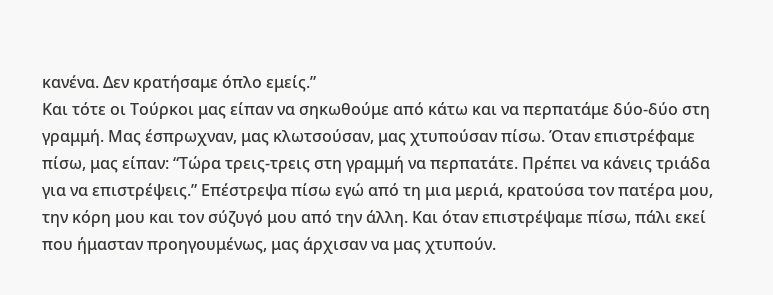κανένα. Δεν κρατήσαμε όπλο εμείς.”
Και τότε οι Τούρκοι μας είπαν να σηκωθούμε από κάτω και να περπατάμε δύο-δύο στη γραμμή. Μας έσπρωχναν, μας κλωτσούσαν, μας χτυπούσαν πίσω. Όταν επιστρέφαμε πίσω, μας είπαν: “Τώρα τρεις-τρεις στη γραμμή να περπατάτε. Πρέπει να κάνεις τριάδα για να επιστρέψεις.” Επέστρεψα πίσω εγώ από τη μια μεριά, κρατούσα τον πατέρα μου, την κόρη μου και τον σύζυγό μου από την άλλη. Και όταν επιστρέψαμε πίσω, πάλι εκεί που ήμασταν προηγουμένως, μας άρχισαν να μας χτυπούν.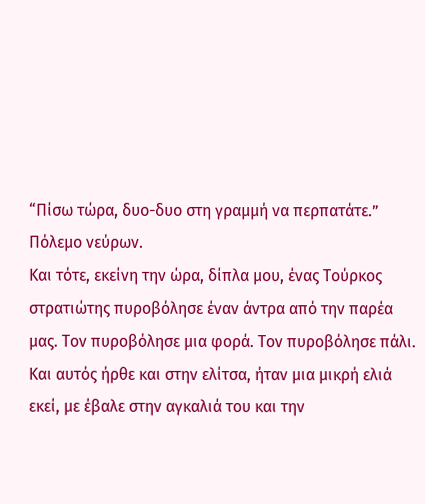“Πίσω τώρα, δυο-δυο στη γραμμή να περπατάτε.” Πόλεμο νεύρων.
Και τότε, εκείνη την ώρα, δίπλα μου, ένας Τούρκος στρατιώτης πυροβόλησε έναν άντρα από την παρέα μας. Τον πυροβόλησε μια φορά. Τον πυροβόλησε πάλι. Και αυτός ήρθε και στην ελίτσα, ήταν μια μικρή ελιά εκεί, με έβαλε στην αγκαλιά του και την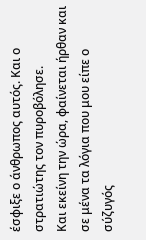έσφιξε ο άνθρωπος αυτός. Και ο στρατιώτης τον πυροβόλησε.
Και εκείνη την ώρα, φαίνεται ήρθαν και σε μένα τα λόγια που μου είπε ο σύζυγός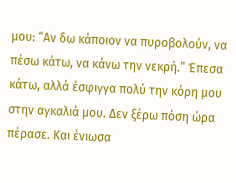μου: “Αν δω κάποιον να πυροβολούν, να πέσω κάτω, να κάνω την νεκρή.” Έπεσα κάτω, αλλά έσφιγγα πολύ την κόρη μου στην αγκαλιά μου. Δεν ξέρω πόση ώρα πέρασε. Και ένιωσα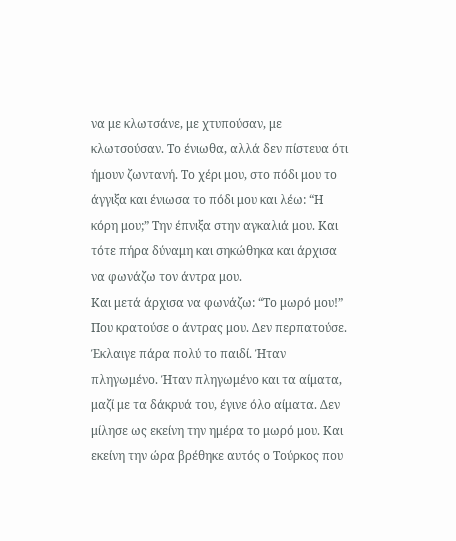να με κλωτσάνε, με χτυπούσαν, με κλωτσούσαν. Το ένιωθα, αλλά δεν πίστευα ότι ήμουν ζωντανή. Το χέρι μου, στο πόδι μου το άγγιξα και ένιωσα το πόδι μου και λέω: “Η κόρη μου;” Την έπνιξα στην αγκαλιά μου. Και τότε πήρα δύναμη και σηκώθηκα και άρχισα να φωνάζω τον άντρα μου.
Και μετά άρχισα να φωνάζω: “Το μωρό μου!” Που κρατούσε ο άντρας μου. Δεν περπατούσε. Έκλαιγε πάρα πολύ το παιδί. Ήταν πληγωμένο. Ήταν πληγωμένο και τα αίματα, μαζί με τα δάκρυά του, έγινε όλο αίματα. Δεν μίλησε ως εκείνη την ημέρα το μωρό μου. Και εκείνη την ώρα βρέθηκε αυτός ο Τούρκος που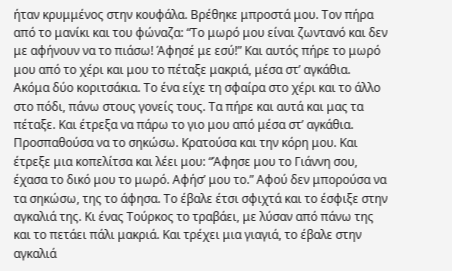ήταν κρυμμένος στην κουφάλα. Βρέθηκε μπροστά μου. Τον πήρα από το μανίκι και του φώναζα: “Το μωρό μου είναι ζωντανό και δεν με αφήνουν να το πιάσω! Άφησέ με εσύ!” Και αυτός πήρε το μωρό μου από το χέρι και μου το πέταξε μακριά, μέσα στ’ αγκάθια.
Ακόμα δύο κοριτσάκια. Το ένα είχε τη σφαίρα στο χέρι και το άλλο στο πόδι, πάνω στους γονείς τους. Τα πήρε και αυτά και μας τα πέταξε. Και έτρεξα να πάρω το γιο μου από μέσα στ’ αγκάθια. Προσπαθούσα να το σηκώσω. Κρατούσα και την κόρη μου. Και έτρεξε μια κοπελίτσα και λέει μου: “Άφησε μου το Γιάννη σου, έχασα το δικό μου το μωρό. Αφήσ’ μου το.” Αφού δεν μπορούσα να τα σηκώσω, της το άφησα. Το έβαλε έτσι σφιχτά και το έσφιξε στην αγκαλιά της. Κι ένας Τούρκος το τραβάει, με λύσαν από πάνω της και το πετάει πάλι μακριά. Και τρέχει μια γιαγιά, το έβαλε στην αγκαλιά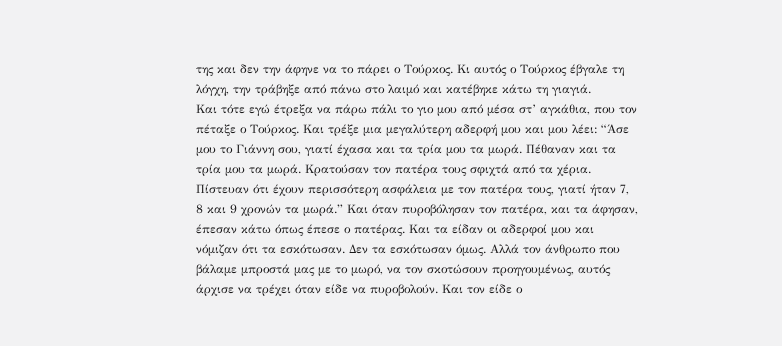της και δεν την άφηνε να το πάρει ο Τούρκος. Κι αυτός ο Τούρκος έβγαλε τη λόγχη, την τράβηξε από πάνω στο λαιμό και κατέβηκε κάτω τη γιαγιά.
Και τότε εγώ έτρεξα να πάρω πάλι το γιο μου από μέσα στ’ αγκάθια, που τον πέταξε ο Τούρκος. Και τρέξε μια μεγαλύτερη αδερφή μου και μου λέει: “Άσε μου το Γιάννη σου, γιατί έχασα και τα τρία μου τα μωρά. Πέθαναν και τα τρία μου τα μωρά. Κρατούσαν τον πατέρα τους σφιχτά από τα χέρια. Πίστευαν ότι έχουν περισσότερη ασφάλεια με τον πατέρα τους, γιατί ήταν 7, 8 και 9 χρονών τα μωρά.” Και όταν πυροβόλησαν τον πατέρα, και τα άφησαν, έπεσαν κάτω όπως έπεσε ο πατέρας. Και τα είδαν οι αδερφοί μου και νόμιζαν ότι τα εσκότωσαν. Δεν τα εσκότωσαν όμως. Αλλά τον άνθρωπο που βάλαμε μπροστά μας με το μωρό, να τον σκοτώσουν προηγουμένως, αυτός άρχισε να τρέχει όταν είδε να πυροβολούν. Και τον είδε ο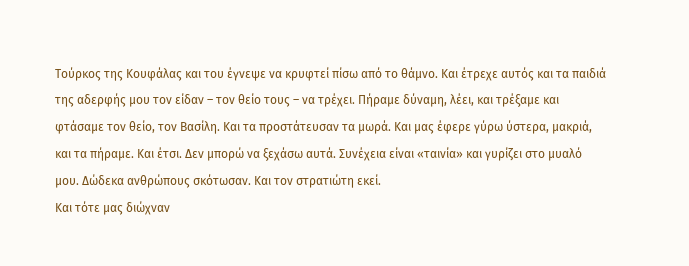Τούρκος της Κουφάλας και του έγνεψε να κρυφτεί πίσω από το θάμνο. Και έτρεχε αυτός και τα παιδιά της αδερφής μου τον είδαν – τον θείο τους – να τρέχει. Πήραμε δύναμη, λέει, και τρέξαμε και φτάσαμε τον θείο, τον Βασίλη. Και τα προστάτευσαν τα μωρά. Και μας έφερε γύρω ύστερα, μακριά, και τα πήραμε. Και έτσι. Δεν μπορώ να ξεχάσω αυτά. Συνέχεια είναι «ταινία» και γυρίζει στο μυαλό μου. Δώδεκα ανθρώπους σκότωσαν. Και τον στρατιώτη εκεί.
Και τότε μας διώχναν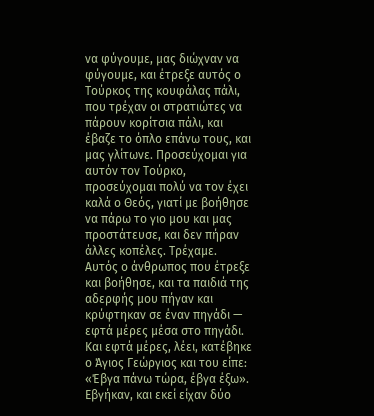να φύγουμε, μας διώχναν να φύγουμε, και έτρεξε αυτός ο Τούρκος της κουφάλας πάλι, που τρέχαν οι στρατιώτες να πάρουν κορίτσια πάλι, και έβαζε το όπλο επάνω τους, και μας γλίτωνε. Προσεύχομαι για αυτόν τον Τούρκο, προσεύχομαι πολύ να τον έχει καλά ο Θεός, γιατί με βοήθησε να πάρω το γιο μου και μας προστάτευσε, και δεν πήραν άλλες κοπέλες. Τρέχαμε. Αυτός ο άνθρωπος που έτρεξε και βοήθησε, και τα παιδιά της αδερφής μου πήγαν και κρύφτηκαν σε έναν πηγάδι — εφτά μέρες μέσα στο πηγάδι. Και εφτά μέρες, λέει, κατέβηκε ο Άγιος Γεώργιος και του είπε: «Έβγα πάνω τώρα, έβγα έξω». Εβγήκαν, και εκεί είχαν δύο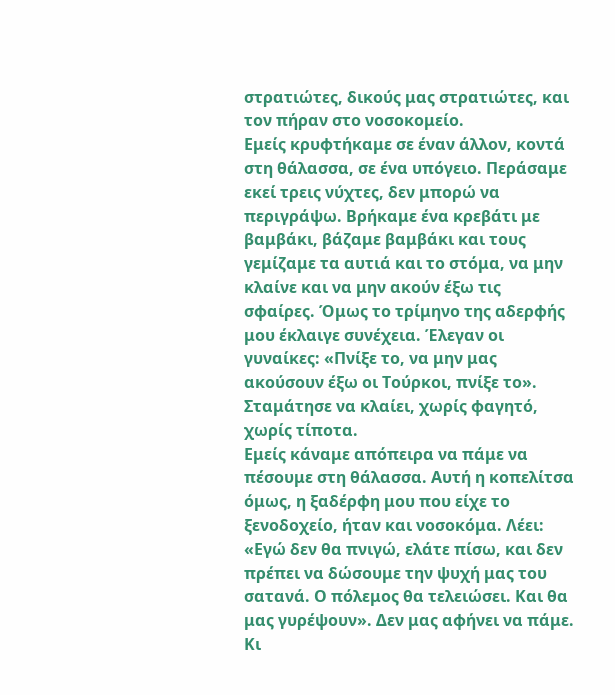στρατιώτες, δικούς μας στρατιώτες, και τον πήραν στο νοσοκομείο.
Εμείς κρυφτήκαμε σε έναν άλλον, κοντά στη θάλασσα, σε ένα υπόγειο. Περάσαμε εκεί τρεις νύχτες, δεν μπορώ να περιγράψω. Βρήκαμε ένα κρεβάτι με βαμβάκι, βάζαμε βαμβάκι και τους γεμίζαμε τα αυτιά και το στόμα, να μην κλαίνε και να μην ακούν έξω τις σφαίρες. Όμως το τρίμηνο της αδερφής μου έκλαιγε συνέχεια. Έλεγαν οι γυναίκες: «Πνίξε το, να μην μας ακούσουν έξω οι Τούρκοι, πνίξε το». Σταμάτησε να κλαίει, χωρίς φαγητό, χωρίς τίποτα.
Εμείς κάναμε απόπειρα να πάμε να πέσουμε στη θάλασσα. Αυτή η κοπελίτσα όμως, η ξαδέρφη μου που είχε το ξενοδοχείο, ήταν και νοσοκόμα. Λέει: «Εγώ δεν θα πνιγώ, ελάτε πίσω, και δεν πρέπει να δώσουμε την ψυχή μας του σατανά. Ο πόλεμος θα τελειώσει. Και θα μας γυρέψουν». Δεν μας αφήνει να πάμε. Κι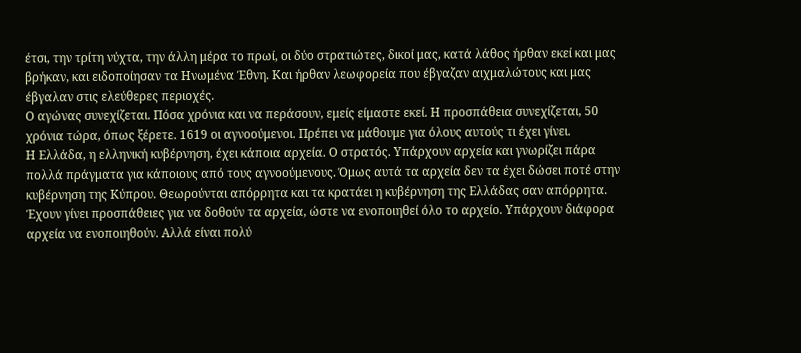έτσι, την τρίτη νύχτα, την άλλη μέρα το πρωί, οι δύο στρατιώτες, δικοί μας, κατά λάθος ήρθαν εκεί και μας βρήκαν, και ειδοποίησαν τα Ηνωμένα Έθνη. Και ήρθαν λεωφορεία που έβγαζαν αιχμαλώτους και μας έβγαλαν στις ελεύθερες περιοχές.
Ο αγώνας συνεχίζεται. Πόσα χρόνια και να περάσουν, εμείς είμαστε εκεί. Η προσπάθεια συνεχίζεται, 50 χρόνια τώρα, όπως ξέρετε. 1619 οι αγνοούμενοι. Πρέπει να μάθουμε για όλους αυτούς τι έχει γίνει.
Η Ελλάδα, η ελληνική κυβέρνηση, έχει κάποια αρχεία. Ο στρατός. Υπάρχουν αρχεία και γνωρίζει πάρα πολλά πράγματα για κάποιους από τους αγνοούμενους. Όμως αυτά τα αρχεία δεν τα έχει δώσει ποτέ στην κυβέρνηση της Κύπρου. Θεωρούνται απόρρητα και τα κρατάει η κυβέρνηση της Ελλάδας σαν απόρρητα. Έχουν γίνει προσπάθειες για να δοθούν τα αρχεία, ώστε να ενοποιηθεί όλο το αρχείο. Υπάρχουν διάφορα αρχεία να ενοποιηθούν. Αλλά είναι πολύ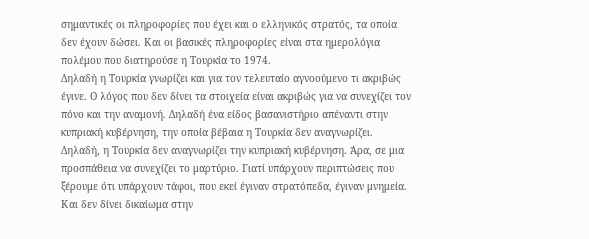σημαντικές οι πληροφορίες που έχει και ο ελληνικός στρατός, τα οποία δεν έχουν δώσει. Και οι βασικές πληροφορίες είναι στα ημερολόγια πολέμου που διατηρούσε η Τουρκία το 1974.
Δηλαδή η Τουρκία γνωρίζει και για τον τελευταίο αγνοούμενο τι ακριβώς έγινε. Ο λόγος που δεν δίνει τα στοιχεία είναι ακριβώς για να συνεχίζει τον πόνο και την αναμονή. Δηλαδή ένα είδος βασανιστήριο απέναντι στην κυπριακή κυβέρνηση, την οποία βέβαια η Τουρκία δεν αναγνωρίζει. Δηλαδή, η Τουρκία δεν αναγνωρίζει την κυπριακή κυβέρνηση. Άρα, σε μια προσπάθεια να συνεχίζει το μαρτύριο. Γιατί υπάρχουν περιπτώσεις που ξέρουμε ότι υπάρχουν τάφοι, που εκεί έγιναν στρατόπεδα, έγιναν μνημεία. Και δεν δίνει δικαίωμα στην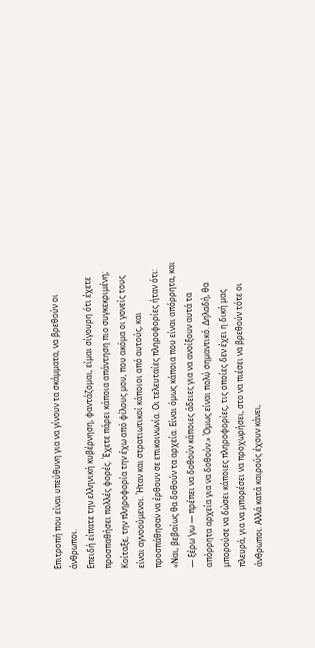Επιτροπή που είναι υπεύθυνη για να γίνουν τα σκάμματα, να βρεθούν οι άνθρωποι.
Επειδή είπατε την ελληνική κυβέρνηση, φαντάζομαι, είμαι σίγουρη ότι έχετε προσπαθήσει πολλές φορές. Έχετε πάρει κάποια απάντηση πιο συγκεκριμένη;
Κοίταξε, την πληροφορία την έχω από φίλους μου, που ακόμα οι γονείς τους είναι αγνοούμενοι. Ήταν και στρατιωτικοί κάποιοι από αυτούς, και προσπάθησαν να έρθουν σε επικοινωνία. Οι τελευταίες πληροφορίες ήταν ότι: «Ναι, βεβαίως θα δοθούν τα αρχεία. Είναι όμως κάποια που είναι απόρρητα, και — ξέρω ‘γω — πρέπει να δοθούν κάποιες άδειες για να ανοίξουν αυτά τα απόρρητα αρχεία για να δοθούν.» Όμως είναι πολύ σημαντικό. Δηλαδή, θα μπορούσε να δώσει κάποιες πληροφορίες, τις οποίες δεν έχει η δική μας πλευρά, για να μπορέσει να προχωρήσει, στο να πιέσει να βρεθούν τότε οι άνθρωποι. Αλλά κατά καιρούς έχουν κάνει,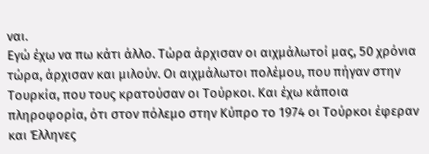ναι.
Εγώ έχω να πω κάτι άλλο. Τώρα άρχισαν οι αιχμάλωτοί μας, 50 χρόνια τώρα, άρχισαν και μιλούν. Οι αιχμάλωτοι πολέμου, που πήγαν στην Τουρκία, που τους κρατούσαν οι Τούρκοι. Και έχω κάποια πληροφορία, ότι στον πόλεμο στην Κύπρο το 1974 οι Τούρκοι έφεραν και Έλληνες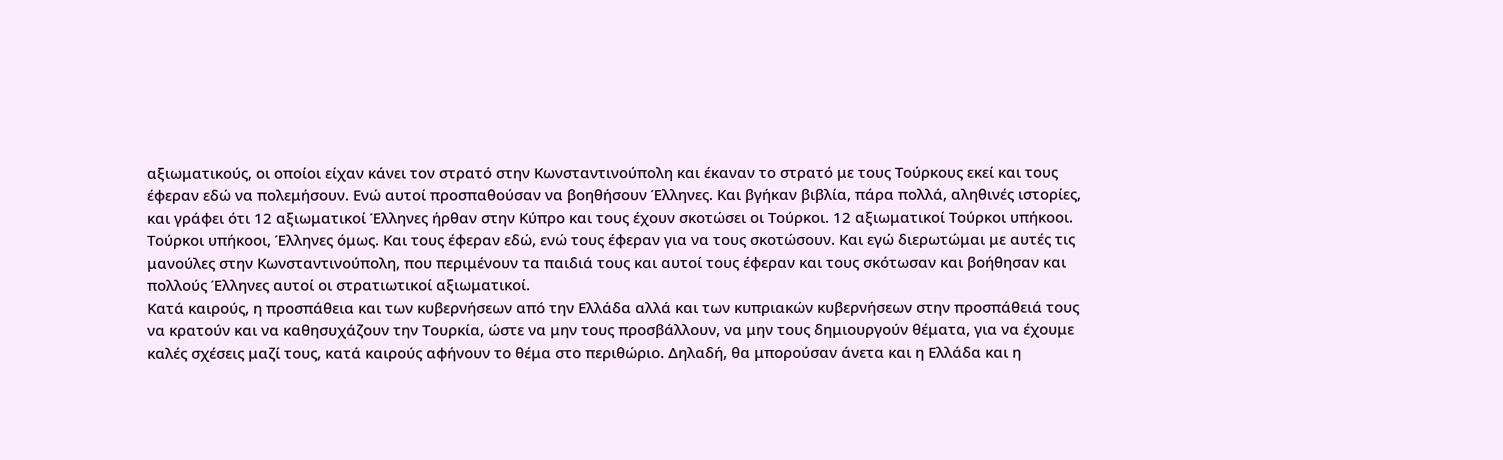αξιωματικούς, οι οποίοι είχαν κάνει τον στρατό στην Κωνσταντινούπολη και έκαναν το στρατό με τους Τούρκους εκεί και τους έφεραν εδώ να πολεμήσουν. Ενώ αυτοί προσπαθούσαν να βοηθήσουν Έλληνες. Και βγήκαν βιβλία, πάρα πολλά, αληθινές ιστορίες, και γράφει ότι 12 αξιωματικοί Έλληνες ήρθαν στην Κύπρο και τους έχουν σκοτώσει οι Τούρκοι. 12 αξιωματικοί Τούρκοι υπήκοοι. Τούρκοι υπήκοοι, Έλληνες όμως. Και τους έφεραν εδώ, ενώ τους έφεραν για να τους σκοτώσουν. Και εγώ διερωτώμαι με αυτές τις μανούλες στην Κωνσταντινούπολη, που περιμένουν τα παιδιά τους και αυτοί τους έφεραν και τους σκότωσαν και βοήθησαν και πολλούς Έλληνες αυτοί οι στρατιωτικοί αξιωματικοί.
Κατά καιρούς, η προσπάθεια και των κυβερνήσεων από την Ελλάδα αλλά και των κυπριακών κυβερνήσεων στην προσπάθειά τους να κρατούν και να καθησυχάζουν την Τουρκία, ώστε να μην τους προσβάλλουν, να μην τους δημιουργούν θέματα, για να έχουμε καλές σχέσεις μαζί τους, κατά καιρούς αφήνουν το θέμα στο περιθώριο. Δηλαδή, θα μπορούσαν άνετα και η Ελλάδα και η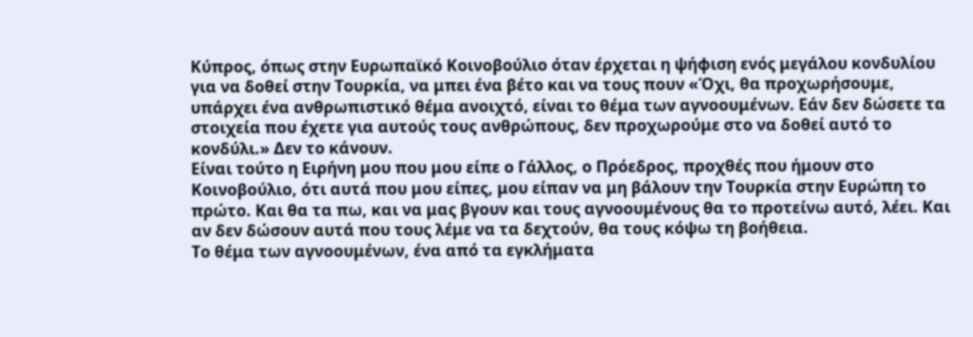Κύπρος, όπως στην Ευρωπαϊκό Κοινοβούλιο όταν έρχεται η ψήφιση ενός μεγάλου κονδυλίου για να δοθεί στην Τουρκία, να μπει ένα βέτο και να τους πουν «Όχι, θα προχωρήσουμε, υπάρχει ένα ανθρωπιστικό θέμα ανοιχτό, είναι το θέμα των αγνοουμένων. Εάν δεν δώσετε τα στοιχεία που έχετε για αυτούς τους ανθρώπους, δεν προχωρούμε στο να δοθεί αυτό το κονδύλι.» Δεν το κάνουν.
Είναι τούτο η Ειρήνη μου που μου είπε ο Γάλλος, ο Πρόεδρος, προχθές που ήμουν στο Κοινοβούλιο, ότι αυτά που μου είπες, μου είπαν να μη βάλουν την Τουρκία στην Ευρώπη το πρώτο. Και θα τα πω, και να μας βγουν και τους αγνοουμένους θα το προτείνω αυτό, λέει. Και αν δεν δώσουν αυτά που τους λέμε να τα δεχτούν, θα τους κόψω τη βοήθεια.
Το θέμα των αγνοουμένων, ένα από τα εγκλήματα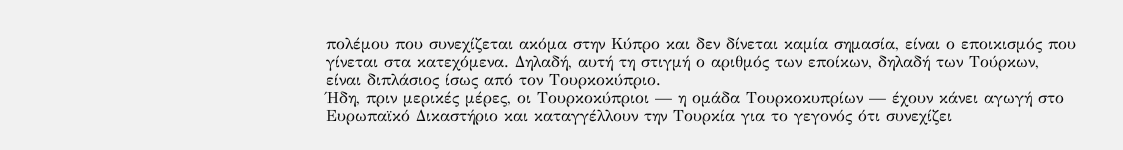πολέμου που συνεχίζεται ακόμα στην Κύπρο και δεν δίνεται καμία σημασία, είναι ο εποικισμός που γίνεται στα κατεχόμενα. Δηλαδή, αυτή τη στιγμή ο αριθμός των εποίκων, δηλαδή των Τούρκων, είναι διπλάσιος ίσως από τον Τουρκοκύπριο.
Ήδη, πριν μερικές μέρες, οι Τουρκοκύπριοι — η ομάδα Τουρκοκυπρίων — έχουν κάνει αγωγή στο Ευρωπαϊκό Δικαστήριο και καταγγέλλουν την Τουρκία για το γεγονός ότι συνεχίζει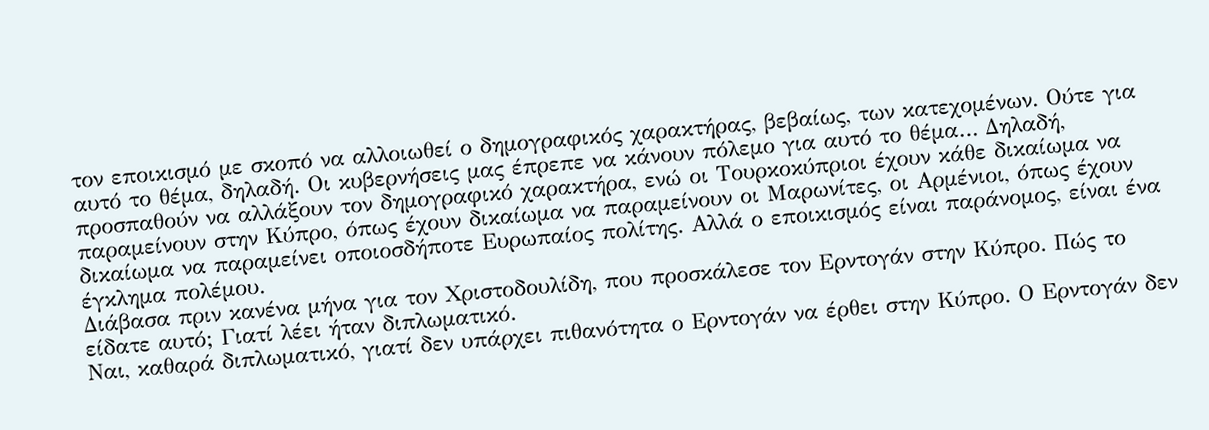τον εποικισμό με σκοπό να αλλοιωθεί ο δημογραφικός χαρακτήρας, βεβαίως, των κατεχομένων. Ούτε για αυτό το θέμα, δηλαδή. Οι κυβερνήσεις μας έπρεπε να κάνουν πόλεμο για αυτό το θέμα… Δηλαδή, προσπαθούν να αλλάξουν τον δημογραφικό χαρακτήρα, ενώ οι Τουρκοκύπριοι έχουν κάθε δικαίωμα να παραμείνουν στην Κύπρο, όπως έχουν δικαίωμα να παραμείνουν οι Μαρωνίτες, οι Αρμένιοι, όπως έχουν δικαίωμα να παραμείνει οποιοσδήποτε Ευρωπαίος πολίτης. Αλλά ο εποικισμός είναι παράνομος, είναι ένα έγκλημα πολέμου.
Διάβασα πριν κανένα μήνα για τον Χριστοδουλίδη, που προσκάλεσε τον Ερντογάν στην Κύπρο. Πώς το είδατε αυτό; Γιατί λέει ήταν διπλωματικό.
Ναι, καθαρά διπλωματικό, γιατί δεν υπάρχει πιθανότητα ο Ερντογάν να έρθει στην Κύπρο. Ο Ερντογάν δεν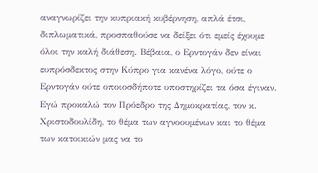αναγνωρίζει την κυπριακή κυβέρνηση, απλά έτσι, διπλωματικά, προσπαθούσε να δείξει ότι εμείς έχουμε όλοι την καλή διάθεση. Βέβαια, ο Ερντογάν δεν είναι ευπρόσδεκτος στην Κύπρο για κανένα λόγο, ούτε ο Ερντογάν ούτε οποιοσδήποτε υποστηρίζει τα όσα έγιναν. Εγώ προκαλώ τον Πρόεδρο της Δημοκρατίας, τον κ. Χριστοδουλίδη, το θέμα των αγνοουμένων και το θέμα των κατοικιών μας να το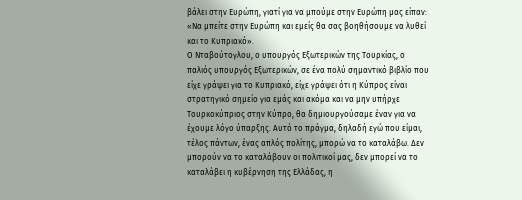βάλει στην Ευρώπη, γιατί για να μπούμε στην Ευρώπη μας είπαν: «Να μπείτε στην Ευρώπη και εμείς θα σας βοηθήσουμε να λυθεί και το Κυπριακό».
Ο Νταβούτογλου, ο υπουργός Εξωτερικών της Τουρκίας, ο παλιός υπουργός Εξωτερικών, σε ένα πολύ σημαντικό βιβλίο που είχε γράψει για το Κυπριακό, είχε γράψει ότι η Κύπρος είναι στρατηγικό σημείο για εμάς και ακόμα και να μην υπήρχε Τουρκοκύπριος στην Κύπρο, θα δημιουργούσαμε έναν για να έχουμε λόγο ύπαρξης. Αυτό το πράγμα, δηλαδή εγώ που είμαι, τέλος πάντων, ένας απλός πολίτης, μπορώ να το καταλάβω. Δεν μπορούν να το καταλάβουν οι πολιτικοί μας, δεν μπορεί να το καταλάβει η κυβέρνηση της Ελλάδας, η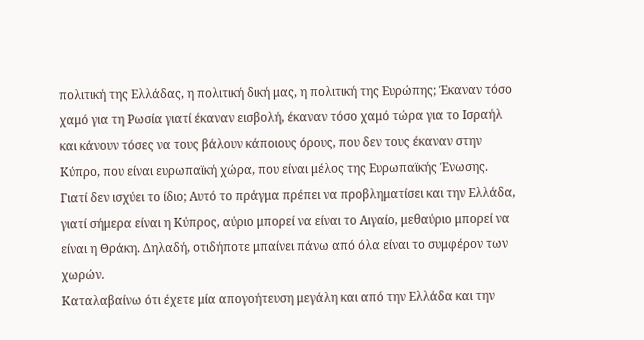πολιτική της Ελλάδας, η πολιτική δική μας, η πολιτική της Ευρώπης; Έκαναν τόσο χαμό για τη Ρωσία γιατί έκαναν εισβολή, έκαναν τόσο χαμό τώρα για το Ισραήλ και κάνουν τόσες να τους βάλουν κάποιους όρους, που δεν τους έκαναν στην Κύπρο, που είναι ευρωπαϊκή χώρα, που είναι μέλος της Ευρωπαϊκής Ένωσης.
Γιατί δεν ισχύει το ίδιο; Αυτό το πράγμα πρέπει να προβληματίσει και την Ελλάδα, γιατί σήμερα είναι η Κύπρος, αύριο μπορεί να είναι το Αιγαίο, μεθαύριο μπορεί να είναι η Θράκη. Δηλαδή, οτιδήποτε μπαίνει πάνω από όλα είναι το συμφέρον των χωρών.
Καταλαβαίνω ότι έχετε μία απογοήτευση μεγάλη και από την Ελλάδα και την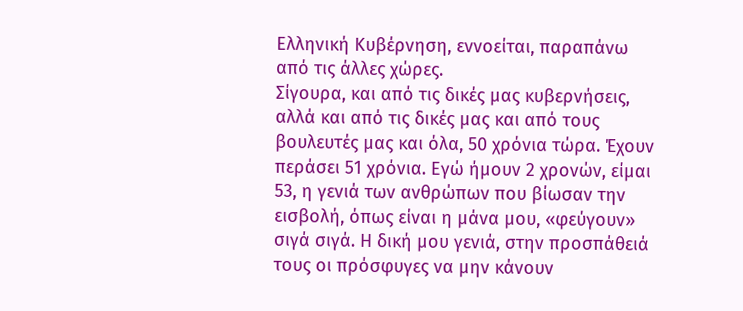Ελληνική Κυβέρνηση, εννοείται, παραπάνω από τις άλλες χώρες.
Σίγουρα, και από τις δικές μας κυβερνήσεις, αλλά και από τις δικές μας και από τους βουλευτές μας και όλα, 50 χρόνια τώρα. Έχουν περάσει 51 χρόνια. Εγώ ήμουν 2 χρονών, είμαι 53, η γενιά των ανθρώπων που βίωσαν την εισβολή, όπως είναι η μάνα μου, «φεύγουν» σιγά σιγά. Η δική μου γενιά, στην προσπάθειά τους οι πρόσφυγες να μην κάνουν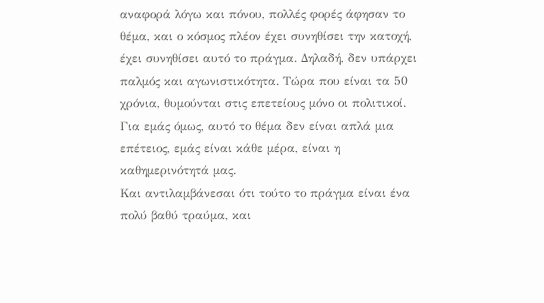αναφορά λόγω και πόνου, πολλές φορές άφησαν το θέμα, και ο κόσμος πλέον έχει συνηθίσει την κατοχή, έχει συνηθίσει αυτό το πράγμα. Δηλαδή, δεν υπάρχει παλμός και αγωνιστικότητα. Τώρα που είναι τα 50 χρόνια, θυμούνται στις επετείους μόνο οι πολιτικοί. Για εμάς όμως, αυτό το θέμα δεν είναι απλά μια επέτειος, εμάς είναι κάθε μέρα, είναι η καθημερινότητά μας.
Και αντιλαμβάνεσαι ότι τούτο το πράγμα είναι ένα πολύ βαθύ τραύμα, και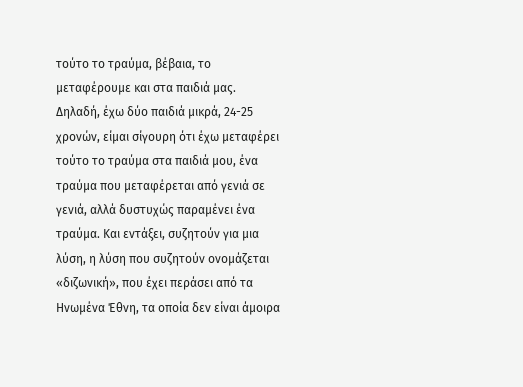τούτο το τραύμα, βέβαια, το μεταφέρουμε και στα παιδιά μας. Δηλαδή, έχω δύο παιδιά μικρά, 24-25 χρονών, είμαι σίγουρη ότι έχω μεταφέρει τούτο το τραύμα στα παιδιά μου, ένα τραύμα που μεταφέρεται από γενιά σε γενιά, αλλά δυστυχώς παραμένει ένα τραύμα. Και εντάξει, συζητούν για μια λύση, η λύση που συζητούν ονομάζεται «διζωνική», που έχει περάσει από τα Ηνωμένα Έθνη, τα οποία δεν είναι άμοιρα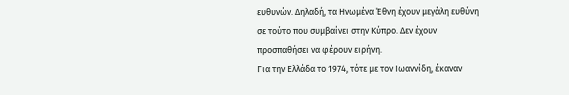ευθυνών. Δηλαδή, τα Ηνωμένα Έθνη έχουν μεγάλη ευθύνη σε τούτο που συμβαίνει στην Κύπρο. Δεν έχουν προσπαθήσει να φέρουν ειρήνη.
Για την Ελλάδα το 1974, τότε με τον Ιωαννίδη, έκαναν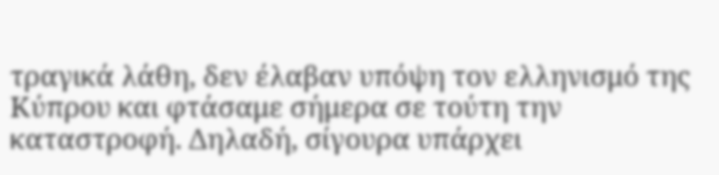τραγικά λάθη, δεν έλαβαν υπόψη τον ελληνισμό της Κύπρου και φτάσαμε σήμερα σε τούτη την καταστροφή. Δηλαδή, σίγουρα υπάρχει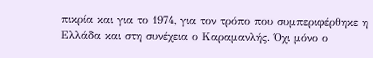πικρία και για το 1974, για τον τρόπο που συμπεριφέρθηκε η Ελλάδα και στη συνέχεια ο Καραμανλής. Όχι μόνο ο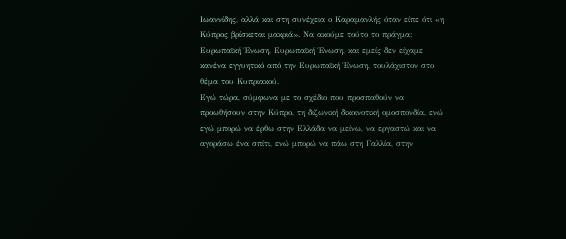Ιωαννίδης, αλλά και στη συνέχεια ο Καραμανλής όταν είπε ότι «η Κύπρος βρίσκεται μακριά». Να ακούμε τούτο το πράγμα: Ευρωπαϊκή Ένωση, Ευρωπαϊκή Ένωση, και εμείς δεν είχαμε κανένα εγγυητικό από την Ευρωπαϊκή Ένωση, τουλάχιστον στο θέμα του Κυπριακού.
Εγώ τώρα, σύμφωνα με το σχέδιο που προσπαθούν να προωθήσουν στην Κύπρο, τη διζωνική δικοινοτική ομοσπονδία, ενώ εγώ μπορώ να έρθω στην Ελλάδα να μείνω, να εργαστώ και να αγοράσω ένα σπίτι, ενώ μπορώ να πάω στη Γαλλία, στην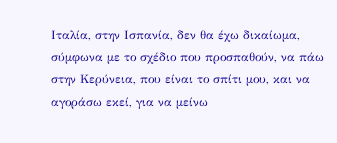Ιταλία, στην Ισπανία, δεν θα έχω δικαίωμα, σύμφωνα με το σχέδιο που προσπαθούν, να πάω στην Κερύνεια, που είναι το σπίτι μου, και να αγοράσω εκεί, για να μείνω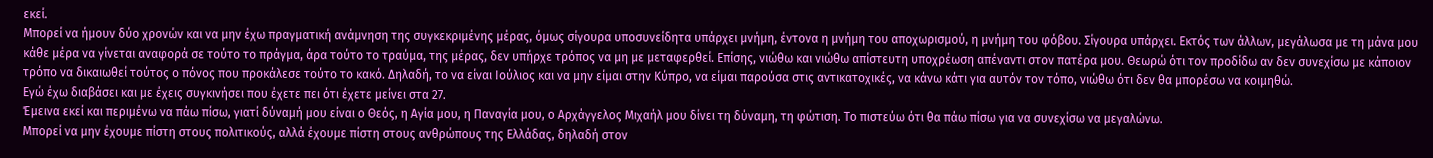εκεί.
Μπορεί να ήμουν δύο χρονών και να μην έχω πραγματική ανάμνηση της συγκεκριμένης μέρας, όμως σίγουρα υποσυνείδητα υπάρχει μνήμη, έντονα η μνήμη του αποχωρισμού, η μνήμη του φόβου. Σίγουρα υπάρχει. Εκτός των άλλων, μεγάλωσα με τη μάνα μου κάθε μέρα να γίνεται αναφορά σε τούτο το πράγμα, άρα τούτο το τραύμα, της μέρας, δεν υπήρχε τρόπος να μη με μεταφερθεί. Επίσης, νιώθω και νιώθω απίστευτη υποχρέωση απέναντι στον πατέρα μου. Θεωρώ ότι τον προδίδω αν δεν συνεχίσω με κάποιον τρόπο να δικαιωθεί τούτος ο πόνος που προκάλεσε τούτο το κακό. Δηλαδή, το να είναι Ιούλιος και να μην είμαι στην Κύπρο, να είμαι παρούσα στις αντικατοχικές, να κάνω κάτι για αυτόν τον τόπο, νιώθω ότι δεν θα μπορέσω να κοιμηθώ.
Εγώ έχω διαβάσει και με έχεις συγκινήσει που έχετε πει ότι έχετε μείνει στα 27.
Έμεινα εκεί και περιμένω να πάω πίσω, γιατί δύναμή μου είναι ο Θεός, η Αγία μου, η Παναγία μου, ο Αρχάγγελος Μιχαήλ μου δίνει τη δύναμη, τη φώτιση. Το πιστεύω ότι θα πάω πίσω για να συνεχίσω να μεγαλώνω.
Μπορεί να μην έχουμε πίστη στους πολιτικούς, αλλά έχουμε πίστη στους ανθρώπους της Ελλάδας, δηλαδή στον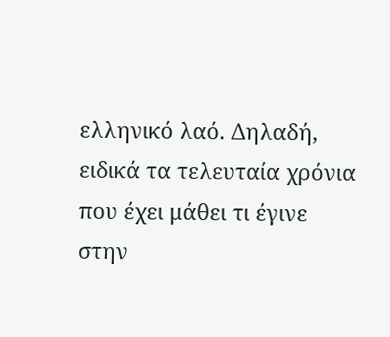ελληνικό λαό. Δηλαδή, ειδικά τα τελευταία χρόνια που έχει μάθει τι έγινε στην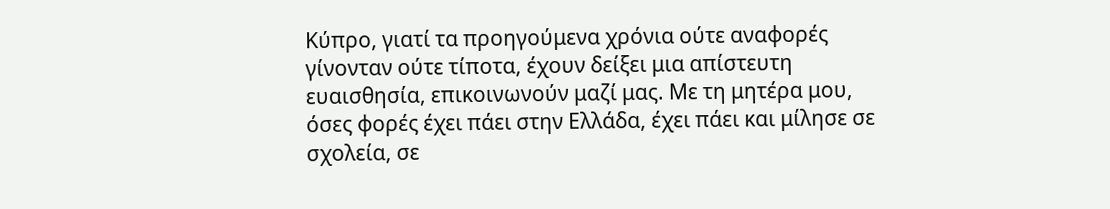Κύπρο, γιατί τα προηγούμενα χρόνια ούτε αναφορές γίνονταν ούτε τίποτα, έχουν δείξει μια απίστευτη ευαισθησία, επικοινωνούν μαζί μας. Με τη μητέρα μου, όσες φορές έχει πάει στην Ελλάδα, έχει πάει και μίλησε σε σχολεία, σε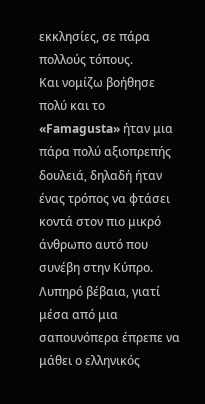εκκλησίες, σε πάρα πολλούς τόπους.
Και νομίζω βοήθησε πολύ και το «Famagusta» ήταν μια πάρα πολύ αξιοπρεπής δουλειά, δηλαδή ήταν ένας τρόπος να φτάσει κοντά στον πιο μικρό άνθρωπο αυτό που συνέβη στην Κύπρο.
Λυπηρό βέβαια, γιατί μέσα από μια σαπουνόπερα έπρεπε να μάθει ο ελληνικός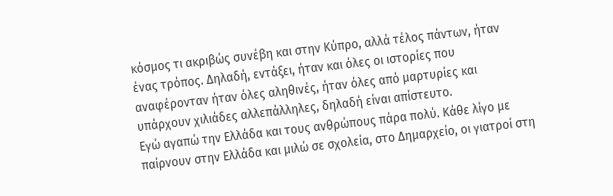κόσμος τι ακριβώς συνέβη και στην Κύπρο, αλλά τέλος πάντων, ήταν ένας τρόπος. Δηλαδή, εντάξει, ήταν και όλες οι ιστορίες που αναφέρονταν ήταν όλες αληθινές, ήταν όλες από μαρτυρίες και υπάρχουν χιλιάδες αλλεπάλληλες, δηλαδή είναι απίστευτο.
Εγώ αγαπώ την Ελλάδα και τους ανθρώπους πάρα πολύ. Κάθε λίγο με παίρνουν στην Ελλάδα και μιλώ σε σχολεία, στο Δημαρχείο, οι γιατροί στη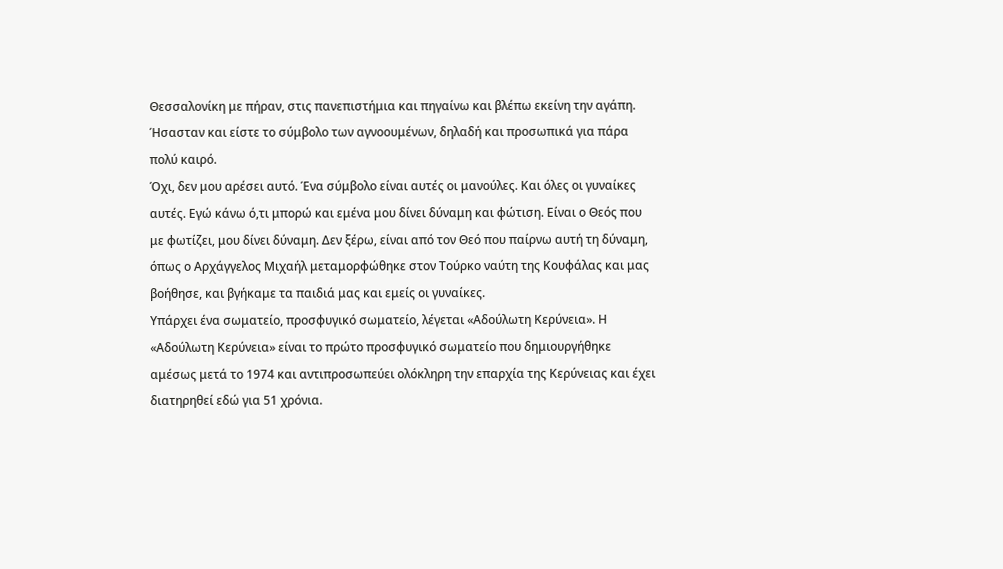Θεσσαλονίκη με πήραν, στις πανεπιστήμια και πηγαίνω και βλέπω εκείνη την αγάπη.
Ήσασταν και είστε το σύμβολο των αγνοουμένων, δηλαδή και προσωπικά για πάρα πολύ καιρό.
Όχι, δεν μου αρέσει αυτό. Ένα σύμβολο είναι αυτές οι μανούλες. Και όλες οι γυναίκες αυτές. Εγώ κάνω ό,τι μπορώ και εμένα μου δίνει δύναμη και φώτιση. Είναι ο Θεός που με φωτίζει, μου δίνει δύναμη. Δεν ξέρω, είναι από τον Θεό που παίρνω αυτή τη δύναμη, όπως ο Αρχάγγελος Μιχαήλ μεταμορφώθηκε στον Τούρκο ναύτη της Κουφάλας και μας βοήθησε, και βγήκαμε τα παιδιά μας και εμείς οι γυναίκες.
Υπάρχει ένα σωματείο, προσφυγικό σωματείο, λέγεται «Αδούλωτη Κερύνεια». Η «Αδούλωτη Κερύνεια» είναι το πρώτο προσφυγικό σωματείο που δημιουργήθηκε αμέσως μετά το 1974 και αντιπροσωπεύει ολόκληρη την επαρχία της Κερύνειας και έχει διατηρηθεί εδώ για 51 χρόνια.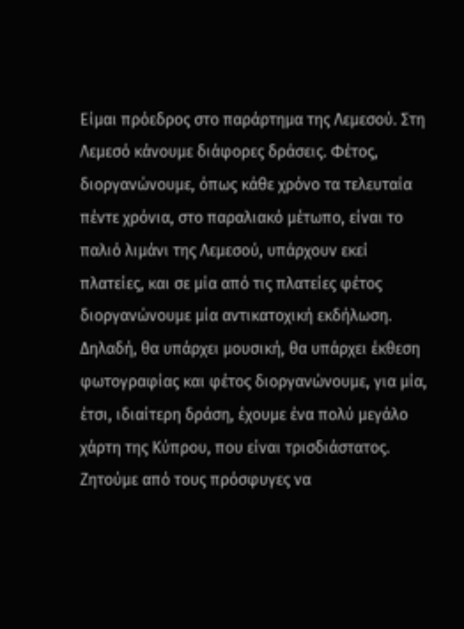Είμαι πρόεδρος στο παράρτημα της Λεμεσού. Στη Λεμεσό κάνουμε διάφορες δράσεις. Φέτος, διοργανώνουμε, όπως κάθε χρόνο τα τελευταία πέντε χρόνια, στο παραλιακό μέτωπο, είναι το παλιό λιμάνι της Λεμεσού, υπάρχουν εκεί πλατείες, και σε μία από τις πλατείες φέτος διοργανώνουμε μία αντικατοχική εκδήλωση. Δηλαδή, θα υπάρχει μουσική, θα υπάρχει έκθεση φωτογραφίας και φέτος διοργανώνουμε, για μία, έτσι, ιδιαίτερη δράση, έχουμε ένα πολύ μεγάλο χάρτη της Κύπρου, που είναι τρισδιάστατος. Ζητούμε από τους πρόσφυγες να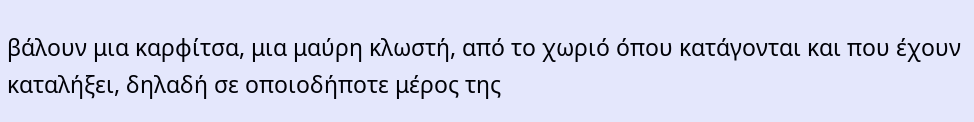βάλουν μια καρφίτσα, μια μαύρη κλωστή, από το χωριό όπου κατάγονται και που έχουν καταλήξει, δηλαδή σε οποιοδήποτε μέρος της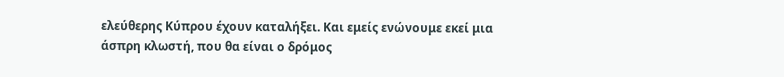ελεύθερης Κύπρου έχουν καταλήξει. Και εμείς ενώνουμε εκεί μια άσπρη κλωστή, που θα είναι ο δρόμος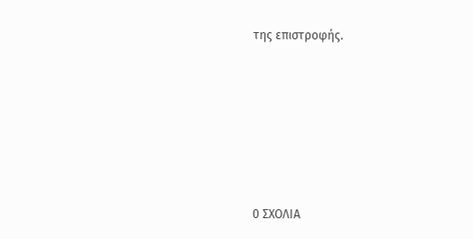της επιστροφής.






0 ΣΧΟΛΙΑ